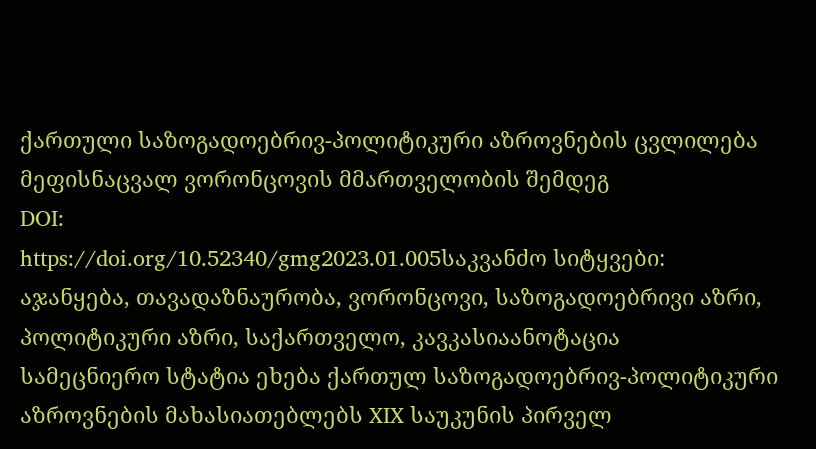ქართული საზოგადოებრივ-პოლიტიკური აზროვნების ცვლილება მეფისნაცვალ ვორონცოვის მმართველობის შემდეგ
DOI:
https://doi.org/10.52340/gmg2023.01.005საკვანძო სიტყვები:
აჯანყება, თავადაზნაურობა, ვორონცოვი, საზოგადოებრივი აზრი, პოლიტიკური აზრი, საქართველო, კავკასიაანოტაცია
სამეცნიერო სტატია ეხება ქართულ საზოგადოებრივ-პოლიტიკური აზროვნების მახასიათებლებს XIX საუკუნის პირველ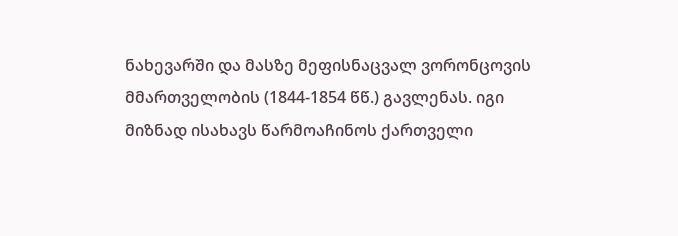ნახევარში და მასზე მეფისნაცვალ ვორონცოვის მმართველობის (1844-1854 წწ.) გავლენას. იგი მიზნად ისახავს წარმოაჩინოს ქართველი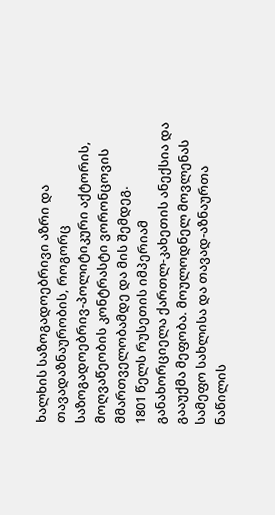ხალხის საზოგადოებრივი აზრი და თავადაზნაურობის, როგორც საზოგადოებრივ-პოლიტიკური აქტორის, მოღვაწეობის კონტრასტი ვორონცოვის მმართველობამდე და მის შემდეგ.
1801 წელს რუსეთის იმპერიამ განახორციელა ქართლ-კახეთის ანექსია და გააუქმა მეფობა. მოულოდნელ მოვლენას სამეფო სახლისა და თავად-აზნაურთა ნაწილის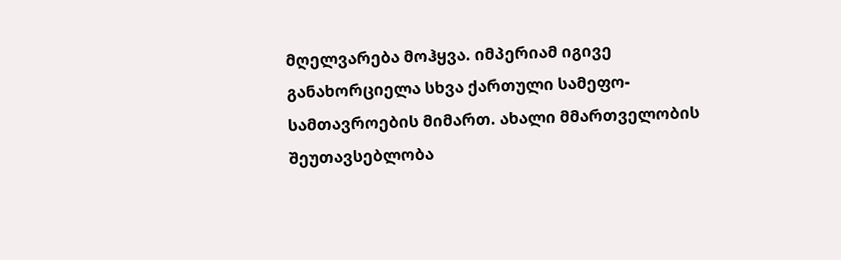მღელვარება მოჰყვა. იმპერიამ იგივე განახორციელა სხვა ქართული სამეფო-სამთავროების მიმართ. ახალი მმართველობის შეუთავსებლობა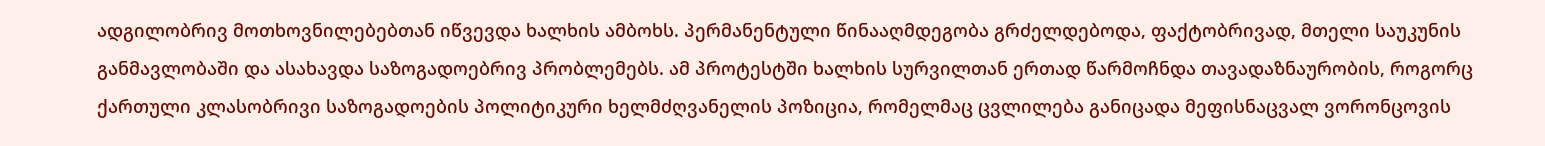ადგილობრივ მოთხოვნილებებთან იწვევდა ხალხის ამბოხს. პერმანენტული წინააღმდეგობა გრძელდებოდა, ფაქტობრივად, მთელი საუკუნის განმავლობაში და ასახავდა საზოგადოებრივ პრობლემებს. ამ პროტესტში ხალხის სურვილთან ერთად წარმოჩნდა თავადაზნაურობის, როგორც ქართული კლასობრივი საზოგადოების პოლიტიკური ხელმძღვანელის პოზიცია, რომელმაც ცვლილება განიცადა მეფისნაცვალ ვორონცოვის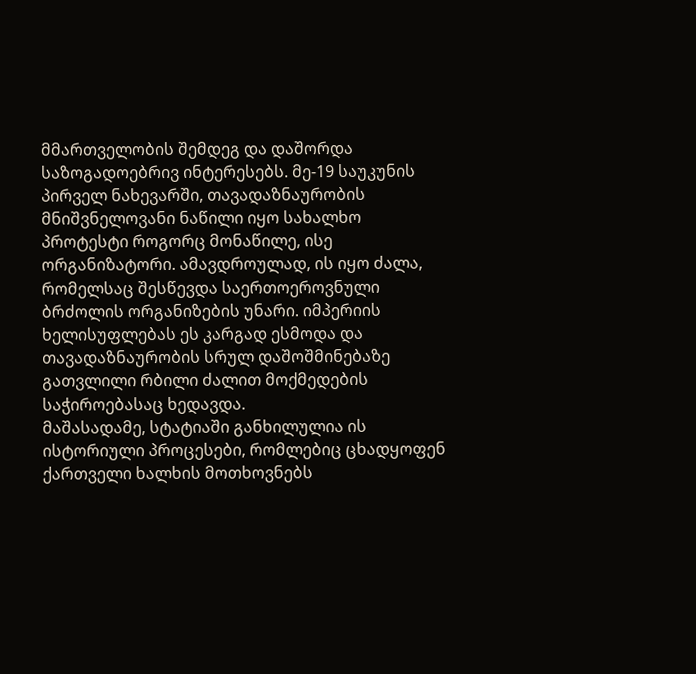მმართველობის შემდეგ და დაშორდა საზოგადოებრივ ინტერესებს. მე-19 საუკუნის პირველ ნახევარში, თავადაზნაურობის მნიშვნელოვანი ნაწილი იყო სახალხო პროტესტი როგორც მონაწილე, ისე ორგანიზატორი. ამავდროულად, ის იყო ძალა, რომელსაც შესწევდა საერთოეროვნული ბრძოლის ორგანიზების უნარი. იმპერიის ხელისუფლებას ეს კარგად ესმოდა და თავადაზნაურობის სრულ დაშოშმინებაზე გათვლილი რბილი ძალით მოქმედების საჭიროებასაც ხედავდა.
მაშასადამე, სტატიაში განხილულია ის ისტორიული პროცესები, რომლებიც ცხადყოფენ ქართველი ხალხის მოთხოვნებს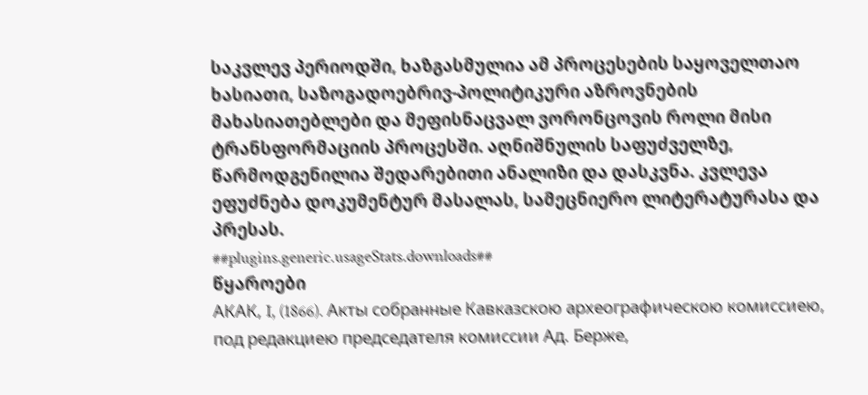საკვლევ პერიოდში, ხაზგასმულია ამ პროცესების საყოველთაო ხასიათი, საზოგადოებრივ-პოლიტიკური აზროვნების მახასიათებლები და მეფისნაცვალ ვორონცოვის როლი მისი ტრანსფორმაციის პროცესში. აღნიშნულის საფუძველზე, წარმოდგენილია შედარებითი ანალიზი და დასკვნა. კვლევა ეფუძნება დოკუმენტურ მასალას, სამეცნიერო ლიტერატურასა და პრესას.
##plugins.generic.usageStats.downloads##
წყაროები
АКАК, I, (1866). Акты собранные Кавказскою археографическою комиссиею, под редакциею председателя комиссии Ад. Берже,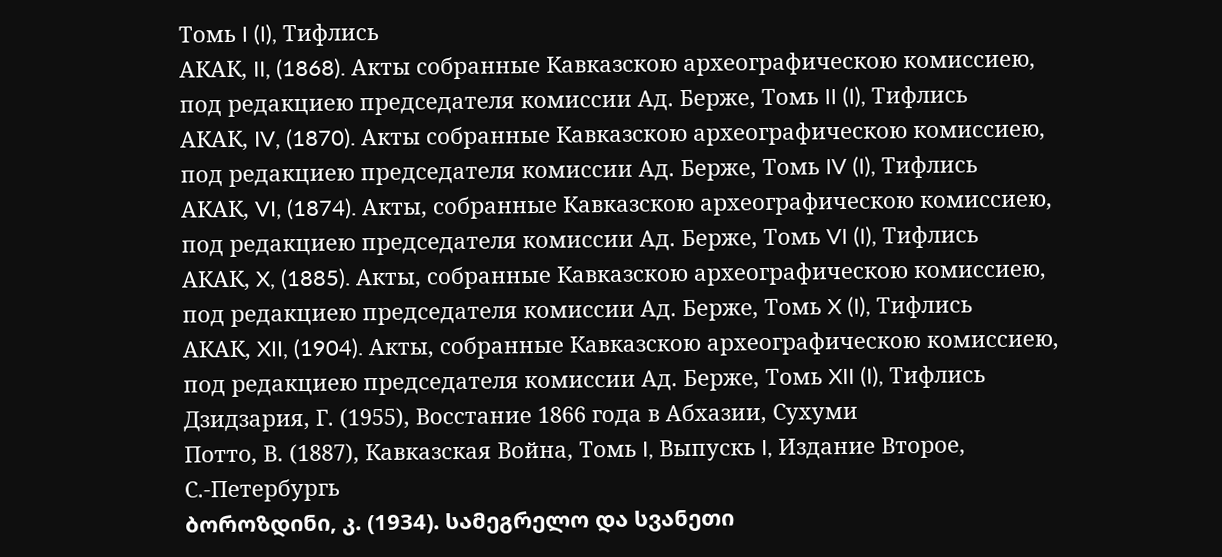Томь I (I), Тифлись
АКАК, II, (1868). Акты собранные Кавказскою археографическою комиссиею, под редакциею председателя комиссии Ад. Берже, Томь II (I), Тифлись
АКАК, IV, (1870). Акты собранные Кавказскою археографическою комиссиею, под редакциею председателя комиссии Ад. Берже, Томь IV (I), Тифлись
АКАК, VI, (1874). Акты, собранные Кавказскою археографическою комиссиею, под редакциею председателя комиссии Ад. Берже, Томь VI (I), Тифлись
АКАК, X, (1885). Акты, собранные Кавказскою археографическою комиссиею, под редакциею председателя комиссии Ад. Берже, Томь X (I), Тифлись
АКАК, XII, (1904). Акты, собранные Кавказскою археографическою комиссиею, под редакциею председателя комиссии Ад. Берже, Томь XII (I), Тифлись
Дзидзария, Г. (1955), Восстание 1866 года в Абхазии, Сухуми
Потто, В. (1887), Кавказская Война, Томь I, Выпускь I, Издание Второе, С.-Петербургь
ბოროზდინი, კ. (1934). სამეგრელო და სვანეთი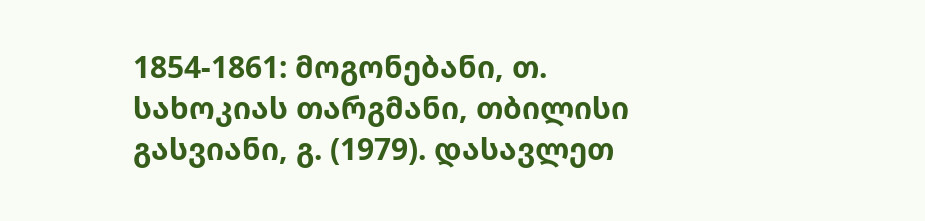1854-1861: მოგონებანი, თ. სახოკიას თარგმანი, თბილისი
გასვიანი, გ. (1979). დასავლეთ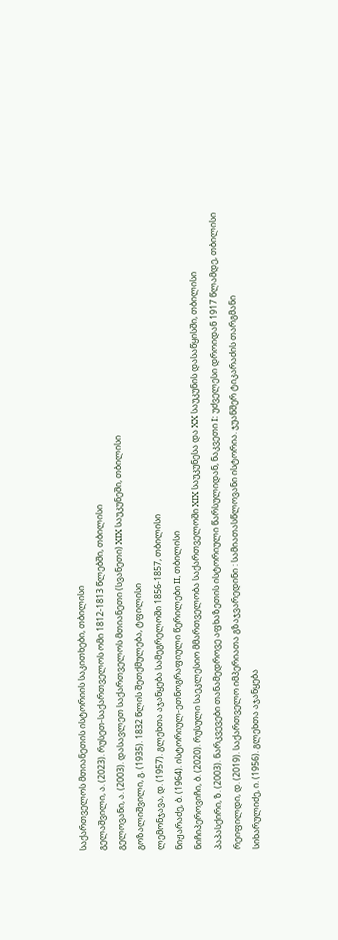საქართველოს მთიანეთის ისტორიის საკითხები, თბილისი
გელაშვილი, ა. (2023). რუსეთ-საქართველოს ომი 1812-1813 წლებში, თბილისი
გელოვანი, ა. (2003). დასავლეთ საქართველოს მთიანეთი (სვანეთი) XIX საუკუნეში, თბილისი
გოზალიშვილი, გ. (1935). 1832 წლის შეთქმულება, ტფილისი
ლემონჯავა, დ. (1957). გლეხთა აჯანყება სამეგრელოში 1856-1857, თბილისი
ნიჟარაძე, ბ. (1964). ისტორიულ-ეთნოგრაფიული წერილები II, თბილისი
ნიჩიპეროვიჩი, ბ. (2020). რუსული საეკლესიო მმართველობა საქართველოში XIX საუკუნესა და XX საუკუნის დასაწყისში, თბილისი
პაპასქირი, ზ. (2003). ნარკვევები თანამედროვე აფხაზეთის ისტორიული წარსულიდან, ნაკვეთი I: უძველესი დროიდან 1917 წლამდე, თბილისი
რეიფილდი, დ. (2019). საქართველო იმპერიათა გზაჯვარედინი : სამიათასწლოვანი ისტორია. ჯუანშერ ტიკარაძის თარგმანი
სიხარულიძე, ი. (1956). გლეხთა აჯანყება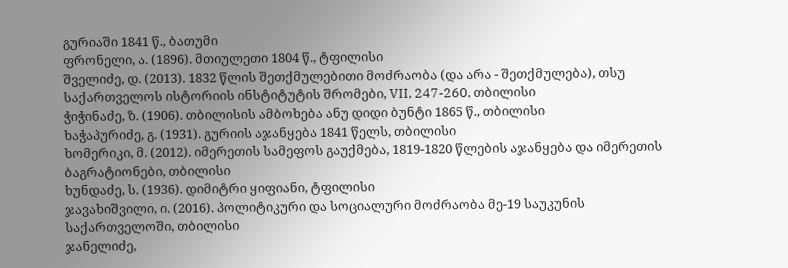გურიაში 1841 წ., ბათუმი
ფრონელი, ა. (1896). მთიულეთი 1804 წ., ტფილისი
შველიძე, დ. (2013). 1832 წლის შეთქმულებითი მოძრაობა (და არა - შეთქმულება), თსუ საქართველოს ისტორიის ინსტიტუტის შრომები, VII, 247-260, თბილისი
ჭიჭინაძე, ზ. (1906). თბილისის ამბოხება ანუ დიდი ბუნტი 1865 წ., თბილისი
ხაჭაპურიძე, გ. (1931). გურიის აჯანყება 1841 წელს, თბილისი
ხომერიკი, მ. (2012). იმერეთის სამეფოს გაუქმება, 1819-1820 წლების აჯანყება და იმერეთის ბაგრატიონები, თბილისი
ხუნდაძე, ს. (1936). დიმიტრი ყიფიანი, ტფილისი
ჯავახიშვილი, ი. (2016). პოლიტიკური და სოციალური მოძრაობა მე-19 საუკუნის საქართველოში, თბილისი
ჯანელიძე,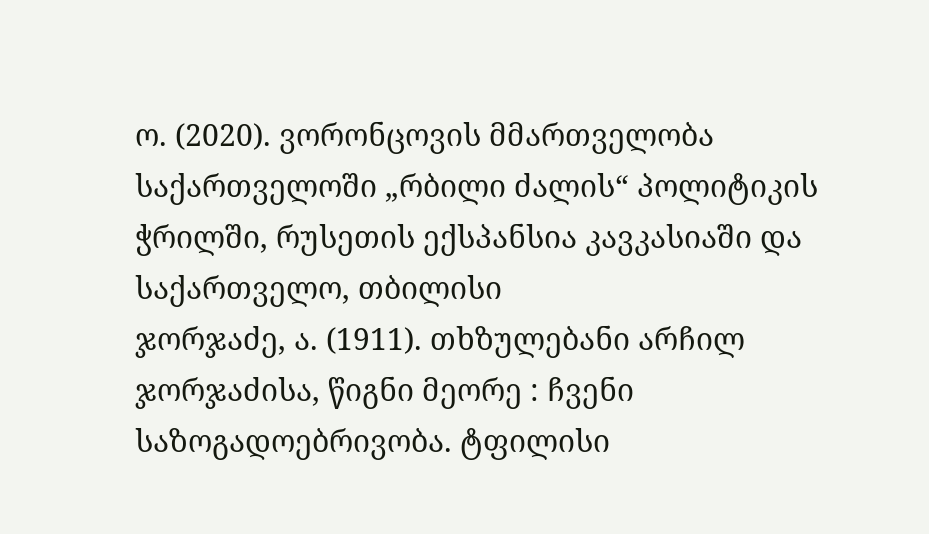ო. (2020). ვორონცოვის მმართველობა საქართველოში „რბილი ძალის“ პოლიტიკის ჭრილში, რუსეთის ექსპანსია კავკასიაში და საქართველო, თბილისი
ჯორჯაძე, ა. (1911). თხზულებანი არჩილ ჯორჯაძისა, წიგნი მეორე : ჩვენი საზოგადოებრივობა. ტფილისი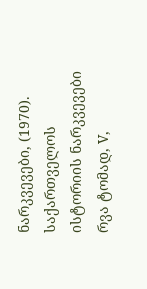ნარკვევები, (1970). საქართველოს ისტორიის ნარკვევები რვა ტომად, V,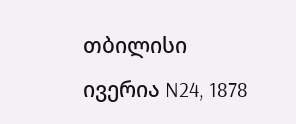თბილისი
ივერია N24, 1878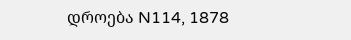დროება N114, 1878